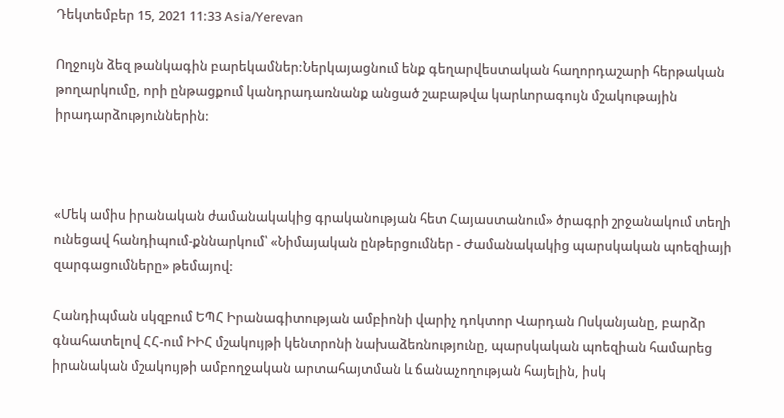Դեկտեմբեր 15, 2021 11:33 Asia/Yerevan

Ողջույն ձեզ թանկագին բարեկամներ:Ներկայացնում ենք գեղարվեստական հաղորդաշարի հերթական թողարկումը, որի ընթացքում կանդրադառնանք անցած շաբաթվա կարևորագույն մշակութային իրադարձություններին:



«Մեկ ամիս իրանական ժամանակակից գրականության հետ Հայաստանում» ծրագրի շրջանակում տեղի ունեցավ հանդիպում-քննարկում՝ «Նիմայական ընթերցումներ - Ժամանակակից պարսկական պոեզիայի զարգացումները» թեմայով:

Հանդիպման սկզբում ԵՊՀ Իրանագիտության ամբիոնի վարիչ դոկտոր Վարդան Ոսկանյանը, բարձր գնահատելով ՀՀ-ում ԻԻՀ մշակույթի կենտրոնի նախաձեռնությունը, պարսկական պոեզիան համարեց իրանական մշակույթի ամբողջական արտահայտման և ճանաչողության հայելին, իսկ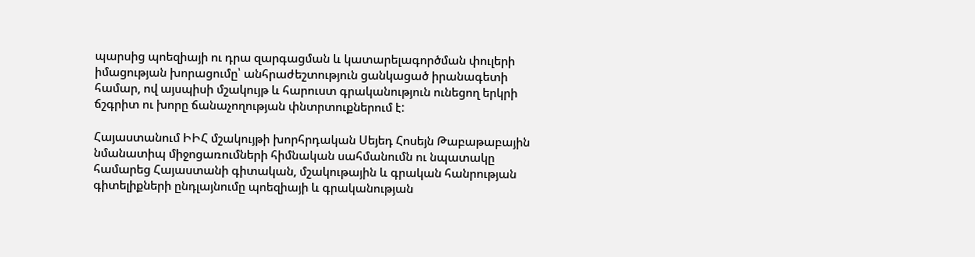պարսից պոեզիայի ու դրա զարգացման և կատարելագործման փուլերի իմացության խորացումը՝ անհրաժեշտություն ցանկացած իրանագետի համար, ով այսպիսի մշակույթ և հարուստ գրականություն ունեցող երկրի ճշգրիտ ու խորը ճանաչողության փնտրտուքներում է:

Հայաստանում ԻԻՀ մշակույթի խորհրդական Սեյեդ Հոսեյն Թաբաթաբային նմանատիպ միջոցառումների հիմնական սահմանումն ու նպատակը համարեց Հայաստանի գիտական, մշակութային և գրական հանրության գիտելիքների ընդլայնումը պոեզիայի և գրականության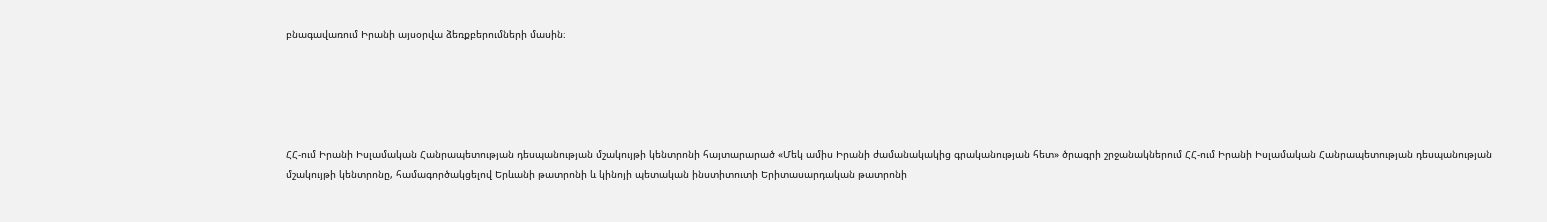բնագավառում Իրանի այսօրվա ձեռքբերումների մասին։





ՀՀ-ում Իրանի Իսլամական Հանրապետության դեսպանության մշակույթի կենտրոնի հայտարարած «Մեկ ամիս Իրանի ժամանակակից գրականության հետ» ծրագրի շրջանակներում ՀՀ-ում Իրանի Իսլամական Հանրապետության դեսպանության մշակույթի կենտրոնը, համագործակցելով Երևանի թատրոնի և կինոյի պետական ինստիտուտի Երիտասարդական թատրոնի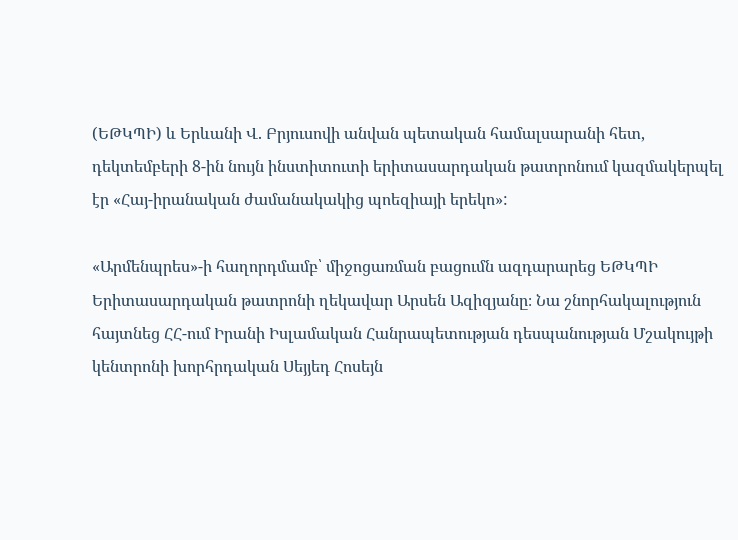(ԵԹԿՊԻ) և Երևանի Վ. Բրյուսովի անվան պետական համալսարանի հետ, դեկտեմբերի 8-ին նույն ինստիտուտի երիտասարդական թատրոնում կազմակերպել էր «Հայ-իրանական ժամանակակից պոեզիայի երեկո»:

«Արմենպրես»-ի հաղորդմամբ՝ միջոցառման բացումն ազդարարեց ԵԹԿՊԻ Երիտասարդական թատրոնի ղեկավար Արսեն Ազիզյանը։ Նա շնորհակալություն հայտնեց ՀՀ-ում Իրանի Իսլամական Հանրապետության դեսպանության Մշակույթի կենտրոնի խորհրդական Սեյյեդ Հոսեյն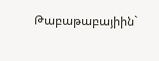Թաբաթաբայիին`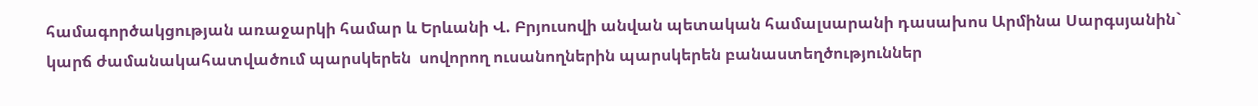համագործակցության առաջարկի համար և Երևանի Վ. Բրյուսովի անվան պետական համալսարանի դասախոս Արմինա Սարգսյանին` կարճ ժամանակահատվածում պարսկերեն  սովորող ուսանողներին պարսկերեն բանաստեղծություններ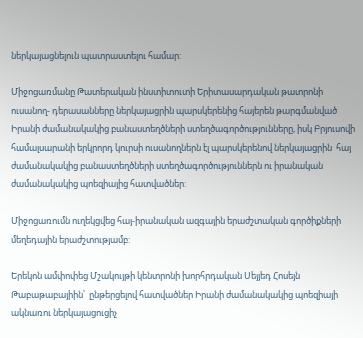ներկայացնելուն պատրաստելու համար:

Միջոցառմանը Թատերական ինստիտուտի Երիտասարդական թատրոնի ուսանող- դերասանները ներկայացրին պարսկերենից հայերեն թարգմանված Իրանի ժամանակակից բանաստեղծների ստեղծագործությունները, իսկ Բրյուսովի համալսարանի երկրորդ կուրսի ուսանողներն էլ պարսկերենով ներկայացրին  հայ ժամանակակից բանաստեղծների ստեղծագործություններն ու իրանական ժամանակակից պոեզիայից հատվածներ:

Միջոցառումն ուղեկցվեց հայ-իրանական ազգային երաժշտական գործիքների մեղեդային երաժշտությամբ:

Երեկոն ամփոփեց Մշակույթի կենտրոնի խորհրդական Սեյյեդ Հոսեյն Թաբաթաբայիին՝  ընթերցելով հատվածներ Իրանի ժամանակակից պոեզիայի ակնառու ներկայացուցիչ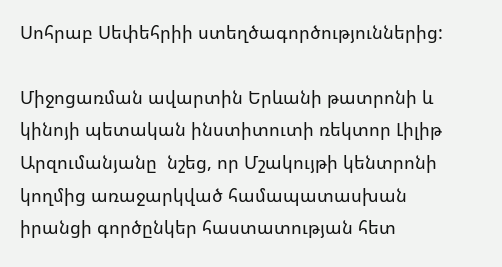Սոհրաբ Սեփեհրիի ստեղծագործություններից:

Միջոցառման ավարտին Երևանի թատրոնի և կինոյի պետական ինստիտուտի ռեկտոր Լիլիթ Արզումանյանը  նշեց, որ Մշակույթի կենտրոնի կողմից առաջարկված համապատասխան իրանցի գործընկեր հաստատության հետ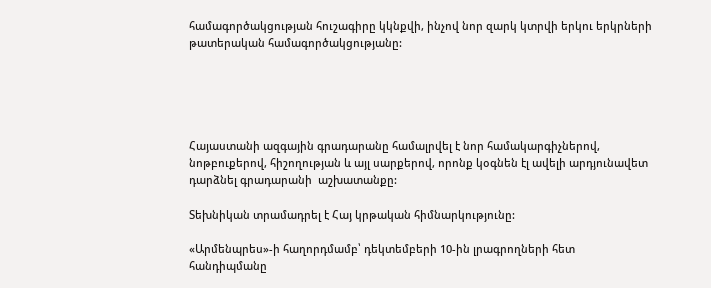համագործակցության հուշագիրը կկնքվի, ինչով նոր զարկ կտրվի երկու երկրների թատերական համագործակցությանը:





Հայաստանի ազգային գրադարանը համալրվել է նոր համակարգիչներով, նոթբուքերով, հիշողության և այլ սարքերով, որոնք կօգնեն էլ ավելի արդյունավետ դարձնել գրադարանի  աշխատանքը:

Տեխնիկան տրամադրել է Հայ կրթական հիմնարկությունը:

«Արմենպրես»-ի հաղորդմամբ՝ դեկտեմբերի 10-ին լրագրողների հետ հանդիպմանը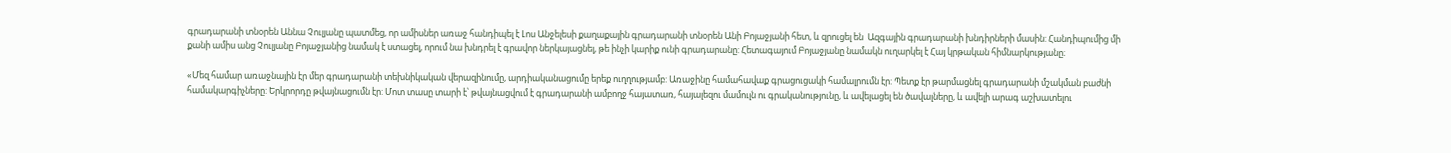գրադարանի տնօրեն Աննա Չուլյանը պատմեց, որ ամիսներ առաջ հանդիպել է Լոս Անջելեսի քաղաքային գրադարանի տնօրեն Անի Բոյաջյանի հետ, և զրուցել են  Ազգային գրադարանի խնդիրների մասին: Հանդիպումից մի քանի ամիս անց Չուլյանը Բոյաջյանից նամակ է ստացել, որում նա խնդրել է գրավոր ներկայացնել, թե ինչի կարիք ունի գրադարանը: Հետագայում Բոյաջյանը նամակն ուղարկել է Հայ կրթական հիմնարկությանը։

«Մեզ համար առաջնային էր մեր գրադարանի տեխնիկական վերազինումը, արդիականացումը երեք ուղղությամբ: Առաջինը համահավաք գրացուցակի համալրումն էր: Պետք էր թարմացնել գրադարանի մշակման բաժնի համակարգիչները: Երկրորդը թվայնացումն էր: Մոտ տասը տարի է՝ թվայնացվում է գրադարանի ամբողջ հայատառ, հայալեզու մամուլն ու գրականությունը, և ավելացել են ծավալները, և ավելի արագ աշխատելու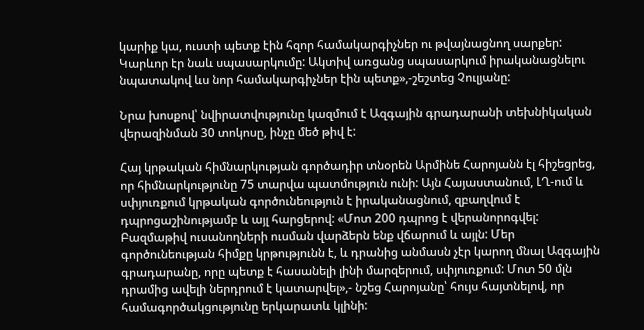կարիք կա, ուստի պետք էին հզոր համակարգիչներ ու թվայնացնող սարքեր: Կարևոր էր նաև սպասարկումը: Ակտիվ առցանց սպասարկում իրականացնելու նպատակով ևս նոր համակարգիչներ էին պետք»,-շեշտեց Չուլյանը:

Նրա խոսքով՝ նվիրատվությունը կազմում է Ազգային գրադարանի տեխնիկական վերազինման 30 տոկոսը, ինչը մեծ թիվ է:

Հայ կրթական հիմնարկության գործադիր տնօրեն Արմինե Հարոյանն էլ հիշեցրեց, որ հիմնարկությունը 75 տարվա պատմություն ունի: Այն Հայաստանում, ԼՂ-ում և սփյուռքում կրթական գործունեություն է իրականացնում, զբաղվում է դպրոցաշինությամբ և այլ հարցերով: «Մոտ 200 դպրոց է վերանորոգվել: Բազմաթիվ ուսանողների ուսման վարձերն ենք վճարում և այլն: Մեր գործունեության հիմքը կրթությունն է, և դրանից անմասն չէր կարող մնալ Ազգային գրադարանը, որը պետք է հասանելի լինի մարզերում, սփյուռքում: Մոտ 50 մլն դրամից ավելի ներդրում է կատարվել»,- նշեց Հարոյանը՝ հույս հայտնելով, որ համագործակցությունը երկարատև կլինի: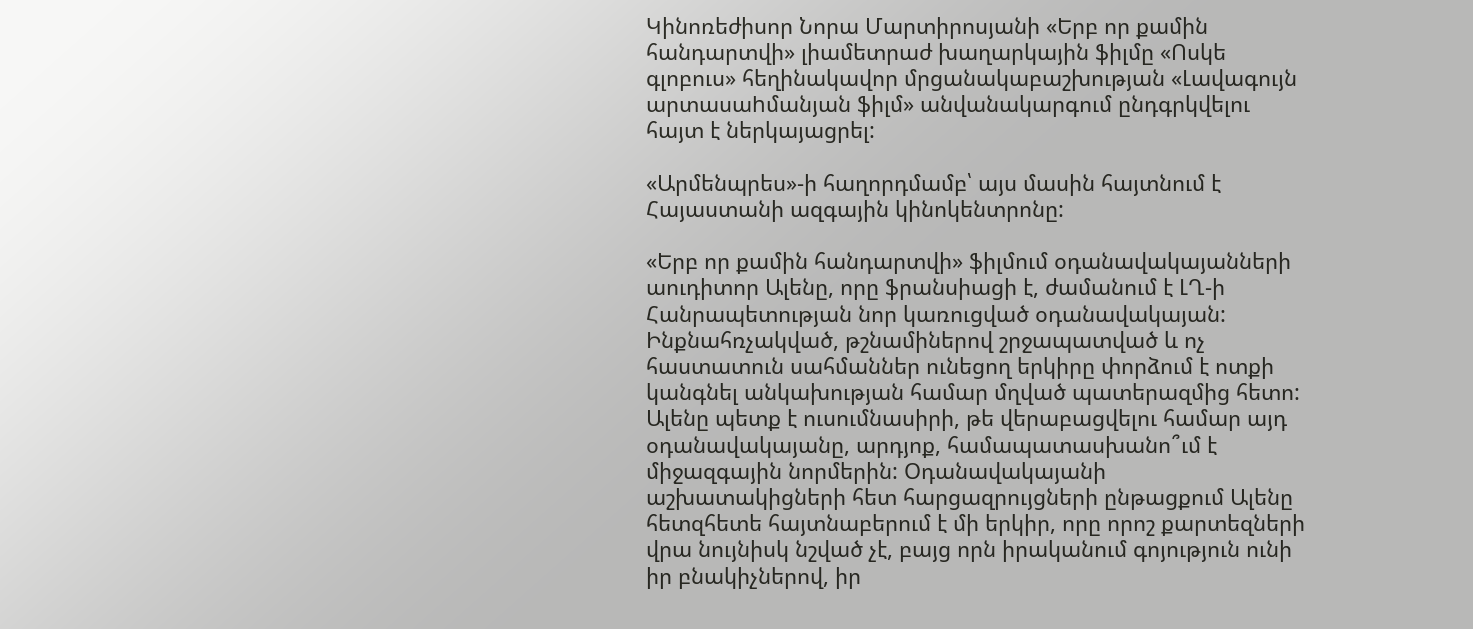Կինոռեժիսոր Նորա Մարտիրոսյանի «Երբ որ քամին հանդարտվի» լիամետրաժ խաղարկային ֆիլմը «Ոսկե գլոբուս» հեղինակավոր մրցանակաբաշխության «Լավագույն արտասաhմանյան ֆիլմ» անվանակարգում ընդգրկվելու հայտ է ներկայացրել:

«Արմենպրես»-ի հաղորդմամբ՝ այս մասին հայտնում է Հայաստանի ազգային կինոկենտրոնը:

«Երբ որ քամին հանդարտվի» ֆիլմում օդանավակայանների աուդիտոր Ալենը, որը ֆրանսիացի է, ժամանում է ԼՂ-ի Հանրապետության նոր կառուցված օդանավակայան: Ինքնահռչակված, թշնամիներով շրջապատված և ոչ հաստատուն սահմաններ ունեցող երկիրը փորձում է ոտքի կանգնել անկախության համար մղված պատերազմից հետո: Ալենը պետք է ուսումնասիրի, թե վերաբացվելու համար այդ օդանավակայանը, արդյոք, համապատասխանո՞ւմ է միջազգային նորմերին: Օդանավակայանի աշխատակիցների հետ հարցազրույցների ընթացքում Ալենը հետզհետե հայտնաբերում է մի երկիր, որը որոշ քարտեզների վրա նույնիսկ նշված չէ, բայց որն իրականում գոյություն ունի իր բնակիչներով, իր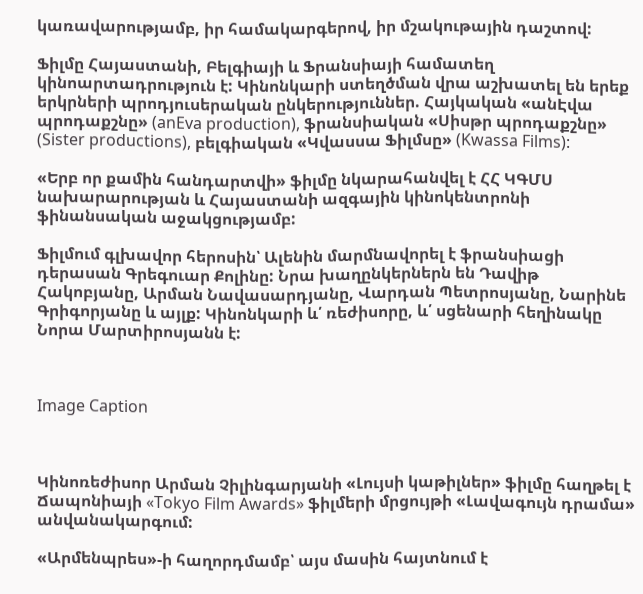կառավարությամբ, իր համակարգերով, իր մշակութային դաշտով:

Ֆիլմը Հայաստանի, Բելգիայի և Ֆրանսիայի համատեղ կինոարտադրություն է: Կինոնկարի ստեղծման վրա աշխատել են երեք երկրների պրոդյուսերական ընկերություններ. Հայկական «անԷվա պրոդաքշնը» (anEva production), ֆրանսիական «Սիսթր պրոդաքշնը» (Sister productions), բելգիական «Կվասսա Ֆիլմսը» (Kwassa Films):

«Երբ որ քամին հանդարտվի» ֆիլմը նկարահանվել է ՀՀ ԿԳՄՍ նախարարության և Հայաստանի ազգային կինոկենտրոնի ֆինանսական աջակցությամբ:

Ֆիլմում գլխավոր հերոսին՝ Ալենին մարմնավորել է ֆրանսիացի դերասան Գրեգուար Քոլինը: Նրա խաղընկերներն են Դավիթ Հակոբյանը, Արման Նավասարդյանը, Վարդան Պետրոսյանը, Նարինե Գրիգորյանը և այլք: Կինոնկարի և՛ ռեժիսորը, և՛ սցենարի հեղինակը Նորա Մարտիրոսյանն է:



Image Caption



Կինոռեժիսոր Արման Չիլինգարյանի «Լույսի կաթիլներ» ֆիլմը հաղթել է Ճապոնիայի «Tokyo Film Awards» ֆիլմերի մրցույթի «Լավագույն դրամա» անվանակարգում:

«Արմենպրես»-ի հաղորդմամբ՝ այս մասին հայտնում է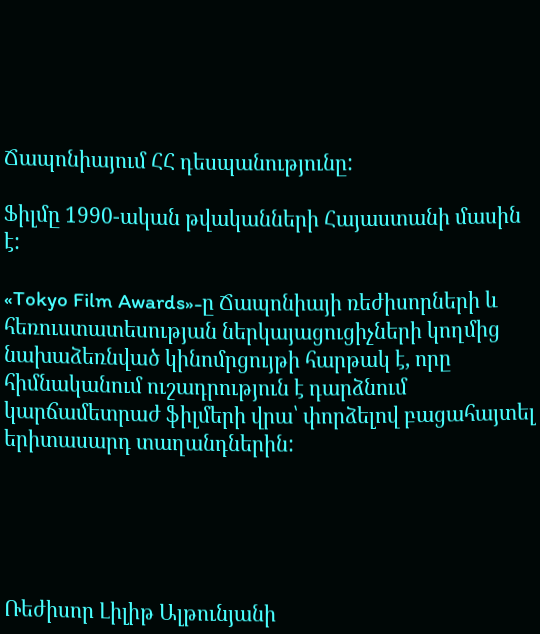Ճապոնիայում ՀՀ դեսպանությունը:

Ֆիլմը 1990-ական թվականների Հայաստանի մասին է:

«Tokyo Film Awards»-ը Ճապոնիայի ռեժիսորների և հեռուստատեսության ներկայացուցիչների կողմից նախաձեռնված կինոմրցույթի հարթակ է, որը հիմնականում ուշադրություն է դարձնում կարճամետրաժ ֆիլմերի վրա՝ փորձելով բացահայտել երիտասարդ տաղանդներին:





Ռեժիսոր Լիլիթ Ալթունյանի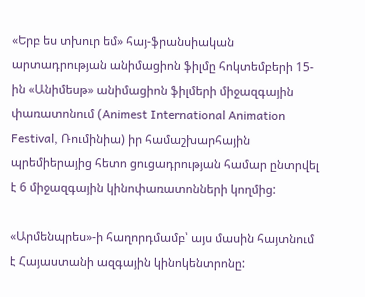«Երբ ես տխուր եմ» հայ-ֆրանսիական արտադրության անիմացիոն ֆիլմը հոկտեմբերի 15-ին «Անիմեսթ» անիմացիոն ֆիլմերի միջազգային փառատոնում (Animest International Animation Festival, Ռումինիա) իր համաշխարհային պրեմիերայից հետո ցուցադրության համար ընտրվել է 6 միջազգային կինոփառատոնների կողմից:

«Արմենպրես»-ի հաղորդմամբ՝ այս մասին հայտնում է Հայաստանի ազգային կինոկենտրոնը: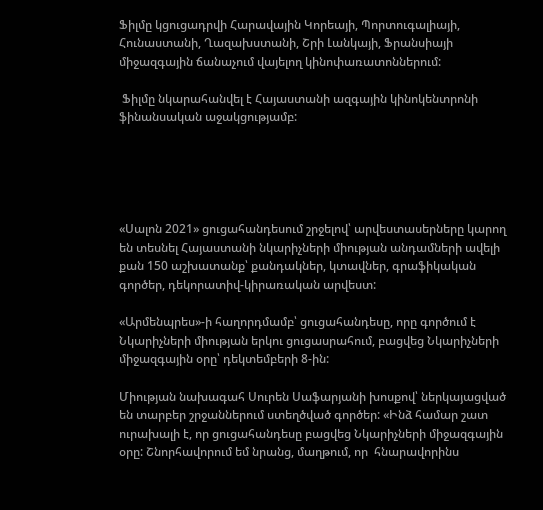Ֆիլմը կցուցադրվի Հարավային Կորեայի, Պորտուգալիայի, Հունաստանի, Ղազախստանի, Շրի Լանկայի, Ֆրանսիայի միջազգային ճանաչում վայելող կինոփառատոններում:

 Ֆիլմը նկարահանվել է Հայաստանի ազգային կինոկենտրոնի ֆինանսական աջակցությամբ:





«Սալոն 2021» ցուցահանդեսում շրջելով՝ արվեստասերները կարող են տեսնել Հայաստանի նկարիչների միության անդամների ավելի քան 150 աշխատանք՝ քանդակներ, կտավներ, գրաֆիկական գործեր, դեկորատիվ-կիրառական արվեստ:

«Արմենպրես»-ի հաղորդմամբ՝ ցուցահանդեսը, որը գործում է Նկարիչների միության երկու ցուցասրահում, բացվեց Նկարիչների միջազգային օրը՝ դեկտեմբերի 8-ին:

Միության նախագահ Սուրեն Սաֆարյանի խոսքով՝ ներկայացված են տարբեր շրջաններում ստեղծված գործեր: «Ինձ համար շատ  ուրախալի է, որ ցուցահանդեսը բացվեց Նկարիչների միջազգային օրը: Շնորհավորում եմ նրանց, մաղթում, որ  հնարավորինս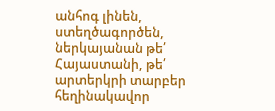անհոգ լինեն, ստեղծագործեն, ներկայանան թե՛ Հայաստանի, թե՛ արտերկրի տարբեր հեղինակավոր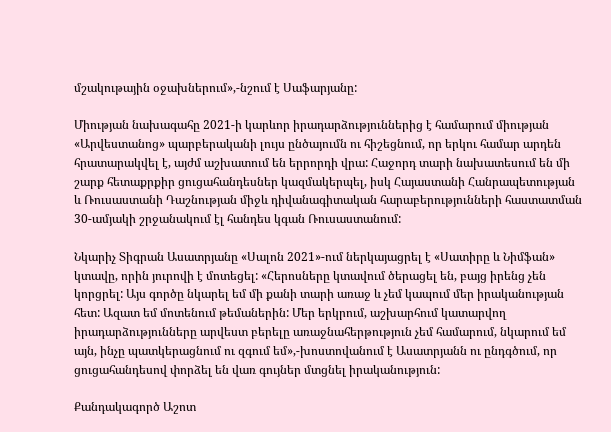մշակութային օջախներում»,-նշում է Սաֆարյանը:

Միության նախագահը 2021-ի կարևոր իրադարձություններից է համարում միության «Արվեստանոց» պարբերականի լույս ընծայումն ու հիշեցնում, որ երկու համար արդեն հրատարակվել է, այժմ աշխատում են երրորդի վրա: Հաջորդ տարի նախատեսում են մի շարք հետաքրքիր ցուցահանդեսներ կազմակերպել, իսկ Հայաստանի Հանրապետության և Ռուսաստանի Դաշնության միջև դիվանագիտական հարաբերությունների հաստատման 30-ամյակի շրջանակում էլ հանդես կգան Ռուսաստանում:

Նկարիչ Տիգրան Ասատրյանը «Սալոն 2021»-ում ներկայացրել է «Սատիրը և Նիմֆան» կտավը, որին յուրովի է մոտեցել: «Հերոսները կտավում ծերացել են, բայց իրենց չեն կորցրել: Այս գործը նկարել եմ մի քանի տարի առաջ և չեմ կապում մեր իրականության հետ: Ազատ եմ մոտենում թեմաներին: Մեր երկրում, աշխարհում կատարվող իրադարձությունները արվեստ բերելը առաջնահերթություն չեմ համարում, նկարում եմ այն, ինչը պատկերացնում ու զգում եմ»,-խոստովանում է Ասատրյանն ու ընդգծում, որ ցուցահանդեսով փորձել են վառ գույներ մտցնել իրականություն:

Քանդակագործ Աշոտ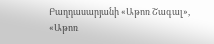Բաղդասարյանի «Աթոռ Շագալ», «Աթոռ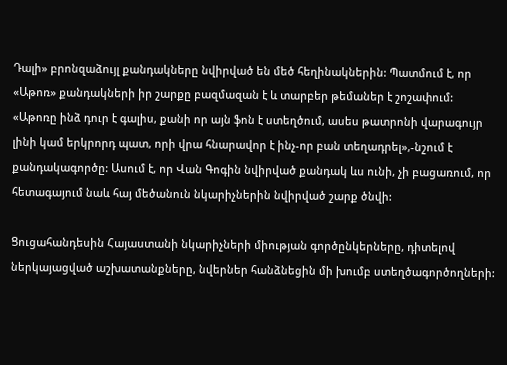Դալի» բրոնզաձույլ քանդակները նվիրված են մեծ հեղինակներին: Պատմում է, որ «Աթոռ» քանդակների իր շարքը բազմազան է և տարբեր թեմաներ է շոշափում: «Աթոռը ինձ դուր է գալիս, քանի որ այն ֆոն է ստեղծում, ասես թատրոնի վարագույր լինի կամ երկրորդ պատ, որի վրա հնարավոր է ինչ-որ բան տեղադրել»,-նշում է քանդակագործը: Ասում է, որ Վան Գոգին նվիրված քանդակ ևս ունի, չի բացառում, որ հետագայում նաև հայ մեծանուն նկարիչներին նվիրված շարք ծնվի:

Ցուցահանդեսին Հայաստանի նկարիչների միության գործընկերները, դիտելով ներկայացված աշխատանքները, նվերներ հանձնեցին մի խումբ ստեղծագործողների: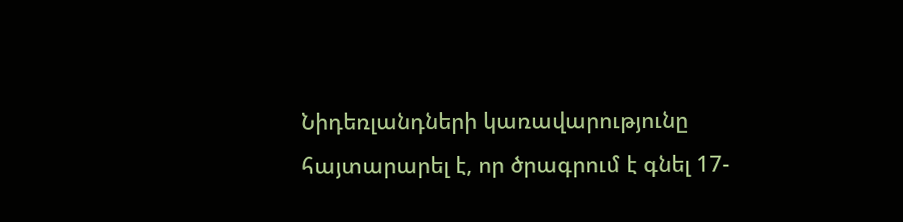Նիդեռլանդների կառավարությունը հայտարարել է, որ ծրագրում է գնել 17-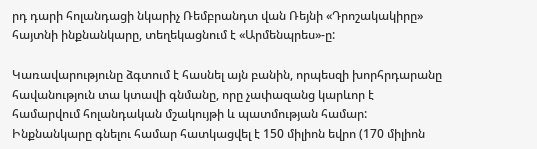րդ դարի հոլանդացի նկարիչ Ռեմբրանդտ վան Ռեյնի «Դրոշակակիրը» հայտնի ինքնանկարը, տեղեկացնում է «Արմենպրես»-ը:

Կառավարությունը ձգտում է հասնել այն բանին, որպեսզի խորհրդարանը հավանություն տա կտավի գնմանը, որը չափազանց կարևոր է համարվում հոլանդական մշակույթի և պատմության համար: Ինքնանկարը գնելու համար հատկացվել է 150 միլիոն եվրո (170 միլիոն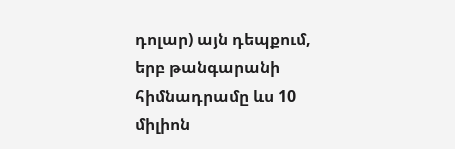դոլար) այն դեպքում, երբ թանգարանի հիմնադրամը ևս 10 միլիոն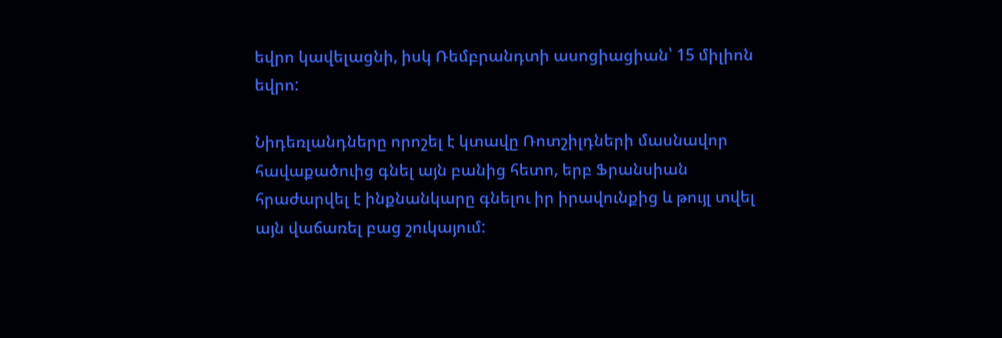եվրո կավելացնի, իսկ Ռեմբրանդտի ասոցիացիան՝ 15 միլիոն եվրո:

Նիդեռլանդները որոշել է կտավը Ռոտշիլդների մասնավոր հավաքածուից գնել այն բանից հետո, երբ Ֆրանսիան հրաժարվել է ինքնանկարը գնելու իր իրավունքից և թույլ տվել այն վաճառել բաց շուկայում: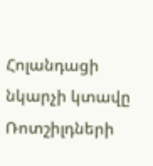Հոլանդացի նկարչի կտավը Ռոտշիլդների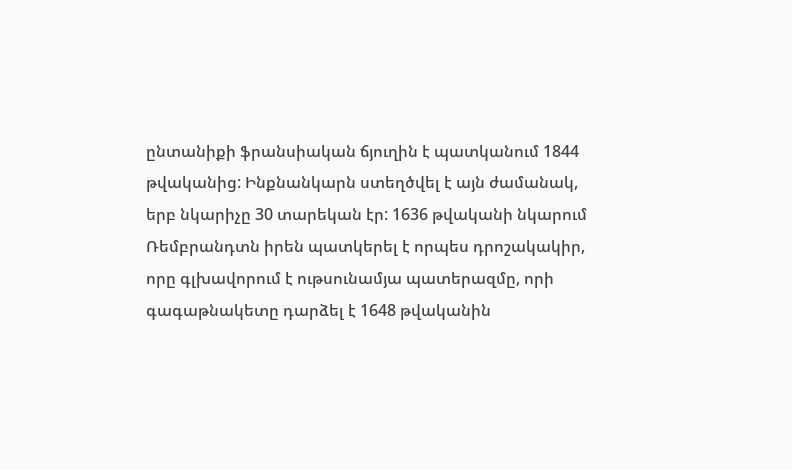ընտանիքի ֆրանսիական ճյուղին է պատկանում 1844 թվականից: Ինքնանկարն ստեղծվել է այն ժամանակ, երբ նկարիչը 30 տարեկան էր: 1636 թվականի նկարում Ռեմբրանդտն իրեն պատկերել է որպես դրոշակակիր, որը գլխավորում է ութսունամյա պատերազմը, որի գագաթնակետը դարձել է 1648 թվականին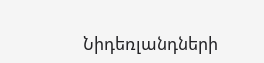Նիդեռլանդների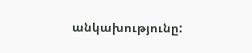անկախությունը: